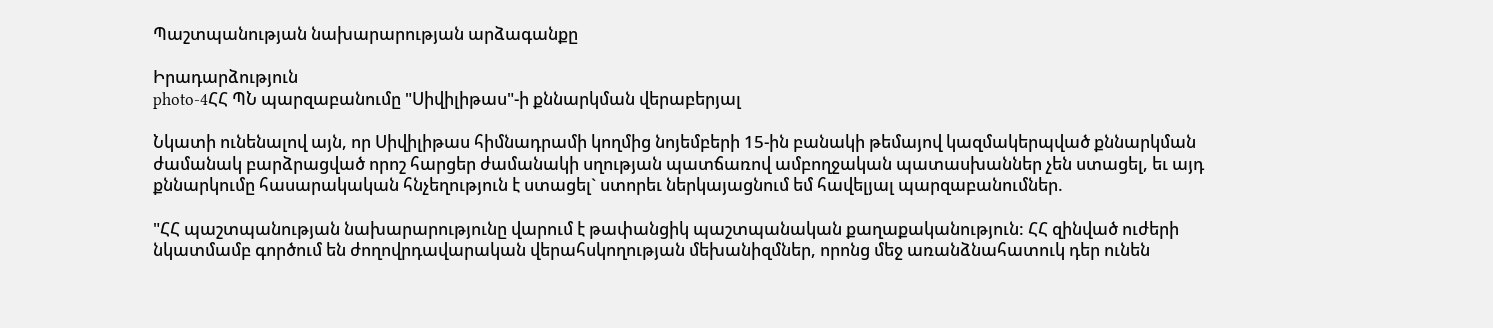Պաշտպանության նախարարության արձագանքը

Իրադարձություն
photo-4ՀՀ ՊՆ պարզաբանումը "Սիվիլիթաս"-ի քննարկման վերաբերյալ

Նկատի ունենալով այն, որ Սիվիլիթաս հիմնադրամի կողմից նոյեմբերի 15-ին բանակի թեմայով կազմակերպված քննարկման ժամանակ բարձրացված որոշ հարցեր ժամանակի սղության պատճառով ամբողջական պատասխաններ չեն ստացել, եւ այդ քննարկումը հասարակական հնչեղություն է ստացել` ստորեւ ներկայացնում եմ հավելյալ պարզաբանումներ.

"ՀՀ պաշտպանության նախարարությունը վարում է թափանցիկ պաշտպանական քաղաքականություն: ՀՀ զինված ուժերի նկատմամբ գործում են ժողովրդավարական վերահսկողության մեխանիզմներ, որոնց մեջ առանձնահատուկ դեր ունեն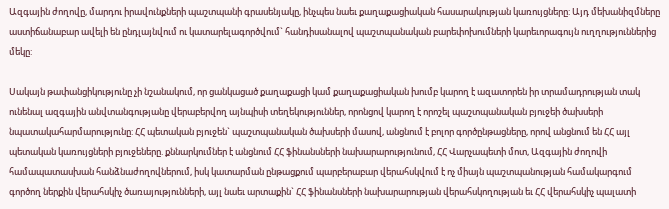Ազգային ժողովը, մարդու իրավունքների պաշտպանի գրասենյակը, ինչպես նաեւ քաղաքացիական հասարակության կառույցները: Այդ մեխանիզմները աստիճանաբար ավելի են ընդլայնվում ու կատարելագործվում` հանդիսանալով պաշտպանական բարեփոխումների կարեւորագույն ուղղություններից մեկը:

Սակայն թափանցիկությունը չի նշանակում, որ ցանկացած քաղաքացի կամ քաղաքացիական խումբ կարող է ազատորեն իր տրամադրության տակ ունենալ ազգային անվտանգությանը վերաբերվող այնպիսի տեղեկություններ, որոնցով կարող է որոշել պաշտպանական բյուջեի ծախսերի նպատակահարմարությունը: ՀՀ պետական բյուջեն` պաշտպանական ծախսերի մասով, անցնում է բոլոր գործընթացները, որով անցնում են ՀՀ այլ պետական կառույցների բյուջեները. քննարկումներ է անցնում ՀՀ ֆինանսների նախարարությունում, ՀՀ Վարչապետի մոտ, Ազգային ժողովի համապատասխան հանձնաժողովներում, իսկ կատարման ընթացքում պարբերաբար վերահսկվում է ոչ միայն պաշտպանության համակարգում գործող ներքին վերահսկիչ ծառայությունների, այլ նաեւ արտաքին` ՀՀ ֆինանսների նախարարության վերահսկողության եւ ՀՀ վերահսկիչ պալատի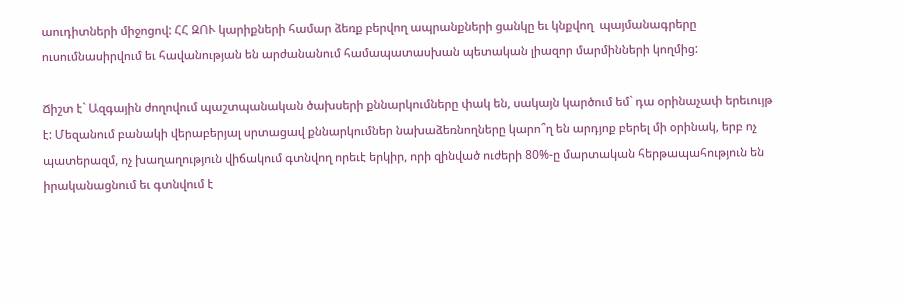աուդիտների միջոցով: ՀՀ ԶՈՒ կարիքների համար ձեռք բերվող ապրանքների ցանկը եւ կնքվող  պայմանագրերը ուսումնասիրվում եւ հավանության են արժանանում համապատասխան պետական լիազոր մարմինների կողմից:

Ճիշտ է` Ազգային ժողովում պաշտպանական ծախսերի քննարկումները փակ են, սակայն կարծում եմ` դա օրինաչափ երեւույթ է: Մեզանում բանակի վերաբերյալ սրտացավ քննարկումներ նախաձեռնողները կարո՞ղ են արդյոք բերել մի օրինակ, երբ ոչ պատերազմ, ոչ խաղաղություն վիճակում գտնվող որեւէ երկիր, որի զինված ուժերի 80%-ը մարտական հերթապահություն են իրականացնում եւ գտնվում է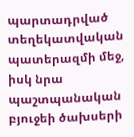պարտադրված տեղեկատվական պատերազմի մեջ, իսկ նրա պաշտպանական բյուջեի ծախսերի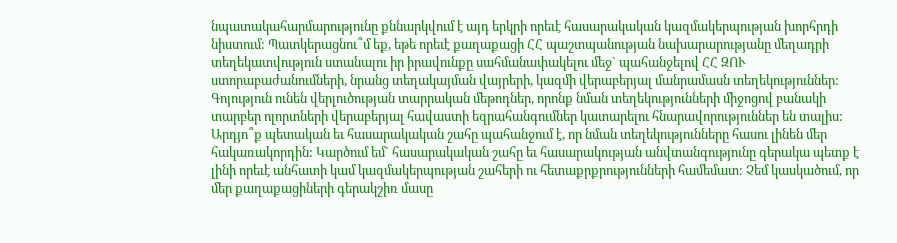նպատակահարմարությունը քննարկվում է այդ երկրի որեւէ հասարակական կազմակերպության խորհրդի նիստում: Պատկերացնու՞մ եք, եթե որեւէ քաղաքացի ՀՀ պաշտպանության նախարարությանը մեղադրի տեղեկատվություն ստանալու իր իրավունքը սահմանափակելու մեջ` պահանջելով ՀՀ ԶՈՒ ստորաբաժանումների, նրանց տեղակայման վայրերի, կազմի վերաբերյալ մանրամասն տեղեկություններ: Գոյություն ունեն վերլուծության տարրական մեթոդներ, որոնք նման տեղեկությունների միջոցով բանակի տարբեր ոլորտների վերաբերյալ հավաստի եզրահանգումներ կատարելու հնարավորություններ են տալիս: Արդյո՞ք պետական եւ հասարակական շահը պահանջում է, որ նման տեղեկությունները հասու լինեն մեր հակառակորդին: Կարծում եմ` հասարակական շահը եւ հասարակության անվտանգությունը գերակա պետք է լինի որեւէ անհատի կամ կազմակերպության շահերի ու հետաքրքրությունների համեմատ: Չեմ կասկածում, որ մեր քաղաքացիների գերակշիռ մասը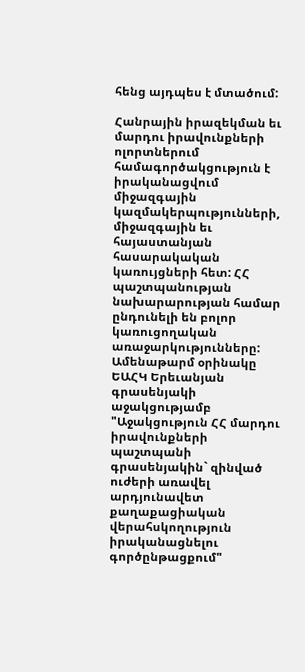հենց այդպես է մտածում:

Հանրային իրազեկման եւ մարդու իրավունքների ոլորտներում համագործակցություն է իրականացվում միջազգային կազմակերպությունների, միջազգային եւ հայաստանյան հասարակական կառույցների հետ: ՀՀ պաշտպանության նախարարության համար ընդունելի են բոլոր կառուցողական առաջարկությունները: Ամենաթարմ օրինակը ԵԱՀԿ Երեւանյան գրասենյակի աջակցությամբ "Աջակցություն ՀՀ մարդու իրավունքների պաշտպանի գրասենյակին` զինված ուժերի առավել արդյունավետ քաղաքացիական վերահսկողություն իրականացնելու գործընթացքում"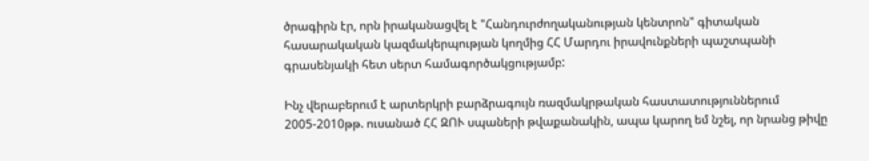ծրագիրն էր, որն իրականացվել է "Հանդուրժողականության կենտրոն" գիտական հասարակական կազմակերպության կողմից ՀՀ Մարդու իրավունքների պաշտպանի գրասենյակի հետ սերտ համագործակցությամբ:

Ինչ վերաբերում է արտերկրի բարձրագույն ռազմակրթական հաստատություններում 2005-2010թթ. ուսանած ՀՀ ԶՈՒ սպաների թվաքանակին, ապա կարող եմ նշել, որ նրանց թիվը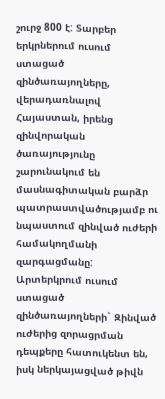շուրջ 800 է: Տարբեր երկրներում ուսում ստացած զինծառայողները, վերադառնալով Հայաստան, իրենց զինվորական ծառայությունը շարունակում են մասնագիտական բարձր պատրաստվածությամբ ու նպաստում զինված ուժերի համակողմանի զարգացմանը: Արտերկրում ուսում ստացած զինծառայողների` Զինված ուժերից զորացրման դեպքերը հատուկենտ են, իսկ ներկայացված թիվն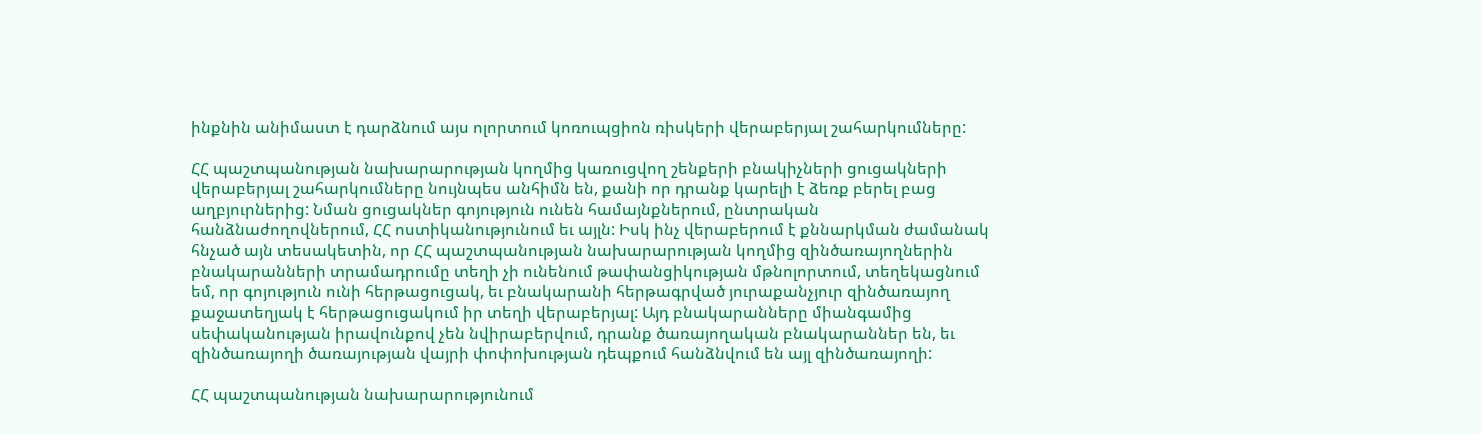ինքնին անիմաստ է դարձնում այս ոլորտում կոռուպցիոն ռիսկերի վերաբերյալ շահարկումները:

ՀՀ պաշտպանության նախարարության կողմից կառուցվող շենքերի բնակիչների ցուցակների վերաբերյալ շահարկումները նույնպես անհիմն են, քանի որ դրանք կարելի է ձեռք բերել բաց աղբյուրներից: Նման ցուցակներ գոյություն ունեն համայնքներում, ընտրական հանձնաժողովներում, ՀՀ ոստիկանությունում եւ այլն: Իսկ ինչ վերաբերում է քննարկման ժամանակ հնչած այն տեսակետին, որ ՀՀ պաշտպանության նախարարության կողմից զինծառայողներին բնակարանների տրամադրումը տեղի չի ունենում թափանցիկության մթնոլորտում, տեղեկացնում եմ, որ գոյություն ունի հերթացուցակ, եւ բնակարանի հերթագրված յուրաքանչյուր զինծառայող  քաջատեղյակ է հերթացուցակում իր տեղի վերաբերյալ: Այդ բնակարանները միանգամից սեփականության իրավունքով չեն նվիրաբերվում, դրանք ծառայողական բնակարաններ են, եւ զինծառայողի ծառայության վայրի փոփոխության դեպքում հանձնվում են այլ զինծառայողի:

ՀՀ պաշտպանության նախարարությունում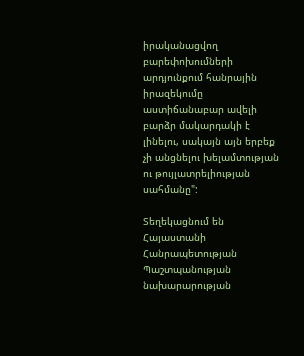իրականացվող բարեփոխումների արդյունքում հանրային իրազեկումը աստիճանաբար ավելի բարձր մակարդակի է լինելու, սակայն այն երբեք չի անցնելու խելամտության ու թույլատրելիության սահմանը":

Տեղեկացնում են Հայաստանի Հանրապետության Պաշտպանության նախարարության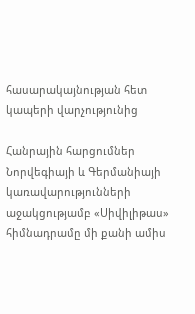հասարակայնության հետ կապերի վարչությունից

Հանրային հարցումներ
Նորվեգիայի և Գերմանիայի կառավարությունների աջակցությամբ «Սիվիլիթաս» հիմնադրամը մի քանի ամիս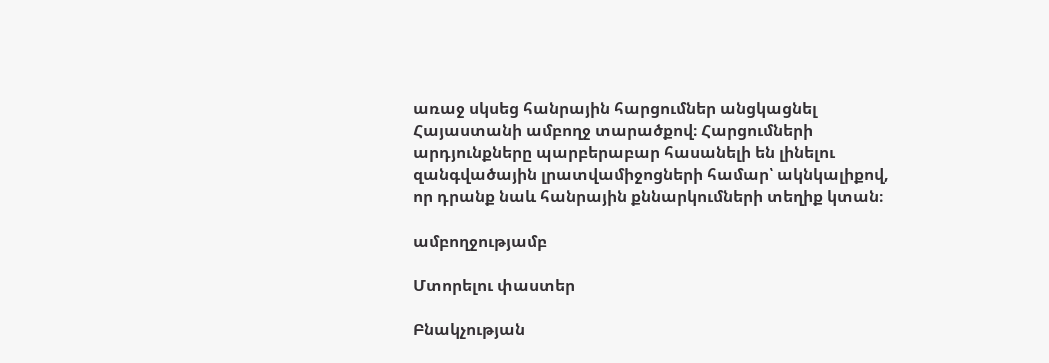առաջ սկսեց հանրային հարցումներ անցկացնել Հայաստանի ամբողջ տարածքով։ Հարցումների արդյունքները պարբերաբար հասանելի են լինելու զանգվածային լրատվամիջոցների համար՝ ակնկալիքով, որ դրանք նաև հանրային քննարկումների տեղիք կտան։

ամբողջությամբ

Մտորելու փաստեր

Բնակչության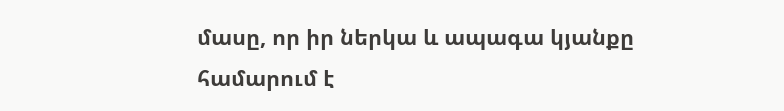մասը, որ իր ներկա և ապագա կյանքը համարում է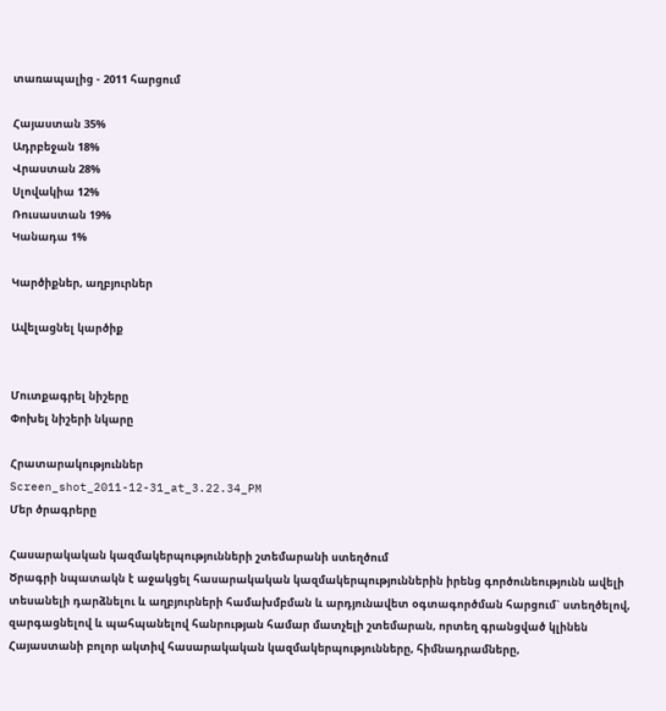տառապալից - 2011 հարցում

Հայաստան 35%
Ադրբեջան 18%
Վրաստան 28%
Սլովակիա 12%
Ռուսաստան 19%
Կանադա 1%

Կարծիքներ, աղբյուրներ

Ավելացնել կարծիք


Մուտքագրել նիշերը
Փոխել նիշերի նկարը

Հրատարակություններ
Screen_shot_2011-12-31_at_3.22.34_PM
Մեր ծրագրերը

Հասարակական կազմակերպությունների շտեմարանի ստեղծում
Ծրագրի նպատակն է աջակցել հասարակական կազմակերպություններին իրենց գործունեությունն ավելի տեսանելի դարձնելու և աղբյուրների համախմբման և արդյունավետ օգտագործման հարցում` ստեղծելով, զարգացնելով և պահպանելով հանրության համար մատչելի շտեմարան, որտեղ գրանցված կլինեն Հայաստանի բոլոր ակտիվ հասարակական կազմակերպությունները, հիմնադրամները,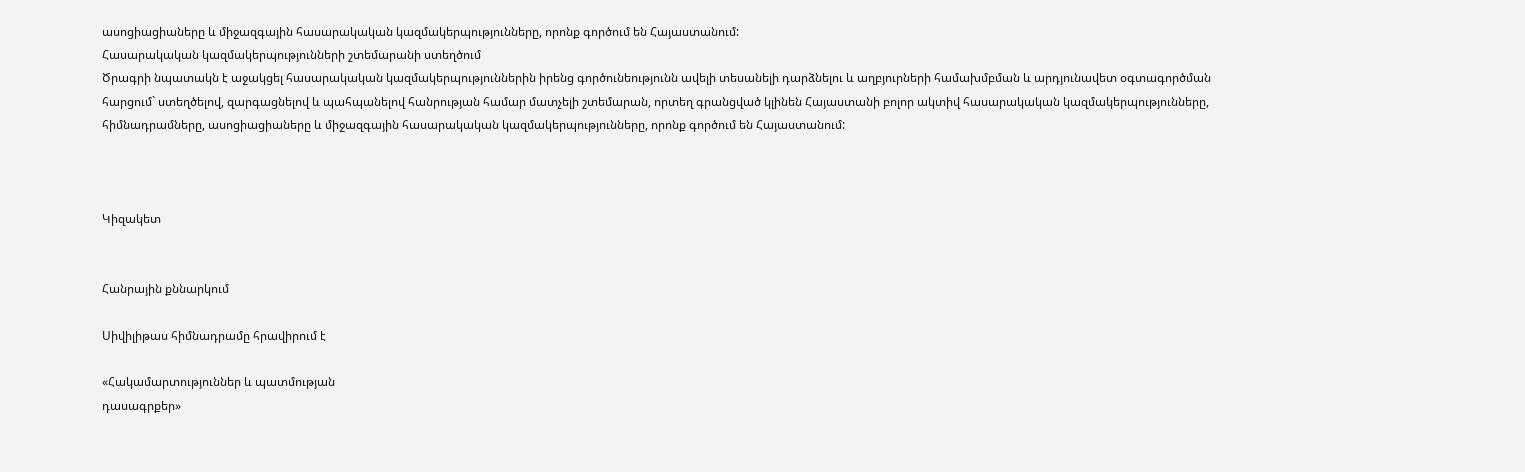ասոցիացիաները և միջազգային հասարակական կազմակերպությունները, որոնք գործում են Հայաստանում:
Հասարակական կազմակերպությունների շտեմարանի ստեղծում
Ծրագրի նպատակն է աջակցել հասարակական կազմակերպություններին իրենց գործունեությունն ավելի տեսանելի դարձնելու և աղբյուրների համախմբման և արդյունավետ օգտագործման հարցում` ստեղծելով, զարգացնելով և պահպանելով հանրության համար մատչելի շտեմարան, որտեղ գրանցված կլինեն Հայաստանի բոլոր ակտիվ հասարակական կազմակերպությունները, հիմնադրամները, ասոցիացիաները և միջազգային հասարակական կազմակերպությունները, որոնք գործում են Հայաստանում:



Կիզակետ


Հանրային քննարկում

Սիվիլիթաս հիմնադրամը հրավիրում է

«Հակամարտություններ և պատմության
դասագրքեր»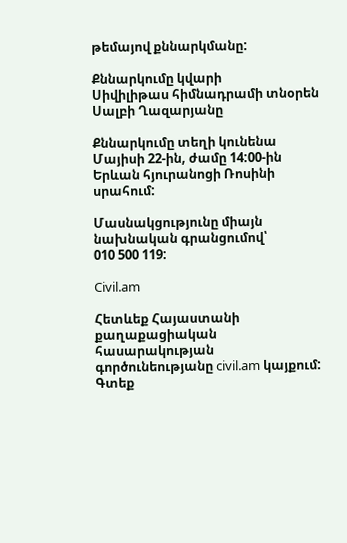թեմայով քննարկմանը:

Քննարկումը կվարի
Սիվիլիթաս հիմնադրամի տնօրեն
Սալբի Ղազարյանը

Քննարկումը տեղի կունենա
Մայիսի 22-ին, ժամը 14:00-ին
Երևան հյուրանոցի Ռոսինի սրահում:

Մասնակցությունը միայն նախնական գրանցումով՝
010 500 119:

Civil.am

Հետևեք Հայաստանի քաղաքացիական հասարակության գործունեությանը civil.am կայքում: Գտեք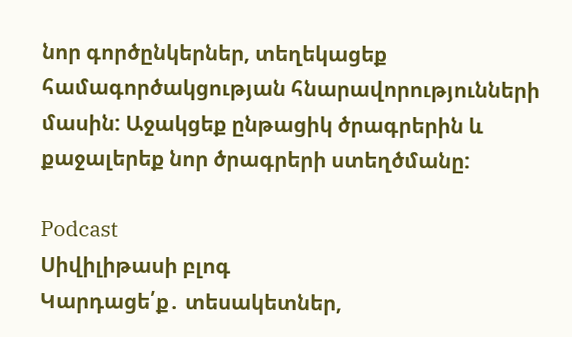նոր գործընկերներ, տեղեկացեք համագործակցության հնարավորությունների մասին: Աջակցեք ընթացիկ ծրագրերին և քաջալերեք նոր ծրագրերի ստեղծմանը:

Podcast
Սիվիլիթասի բլոգ
Կարդացե՛ք․ տեսակետներ,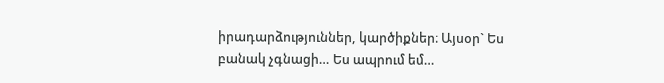իրադարձություններ, կարծիքներ։ Այսօր` Ես բանակ չգնացի… Ես ապրում եմ…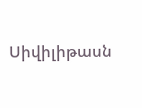Սիվիլիթասն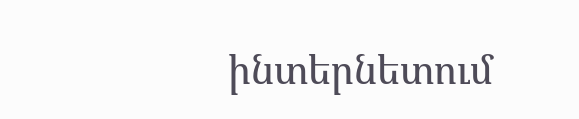ինտերնետում